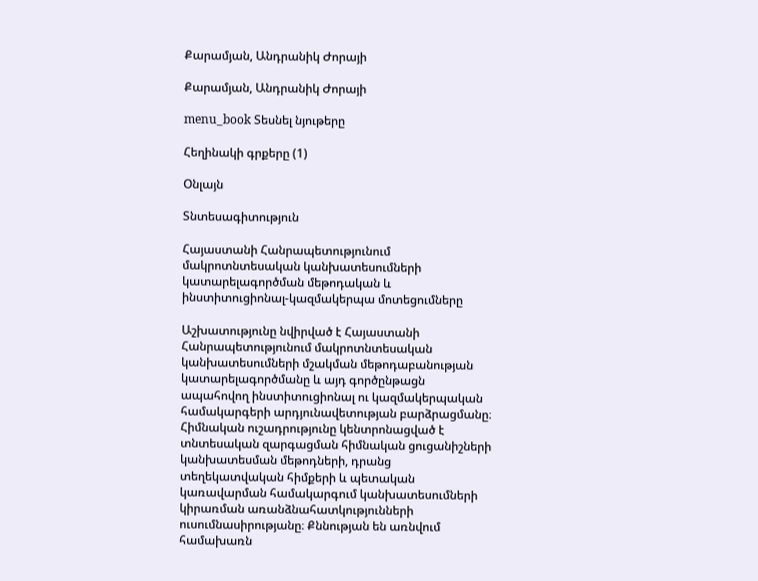Քարամյան, Անդրանիկ Ժորայի

Քարամյան, Անդրանիկ Ժորայի

menu_book Տեսնել նյութերը

Հեղինակի գրքերը (1)

Օնլայն

Տնտեսագիտություն

Հայաստանի Հանրապետությունում մակրոտնտեսական կանխատեսումների կատարելագործման մեթոդական և ինստիտուցիոնալ-կազմակերպա մոտեցումները

Աշխատությունը նվիրված է Հայաստանի Հանրապետությունում մակրոտնտեսական կանխատեսումների մշակման մեթոդաբանության կատարելագործմանը և այդ գործընթացն ապահովող ինստիտուցիոնալ ու կազմակերպական համակարգերի արդյունավետության բարձրացմանը։ Հիմնական ուշադրությունը կենտրոնացված է տնտեսական զարգացման հիմնական ցուցանիշների կանխատեսման մեթոդների, դրանց տեղեկատվական հիմքերի և պետական կառավարման համակարգում կանխատեսումների կիրառման առանձնահատկությունների ուսումնասիրությանը։ Քննության են առնվում համախառն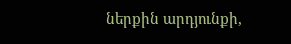ներքին արդյունքի,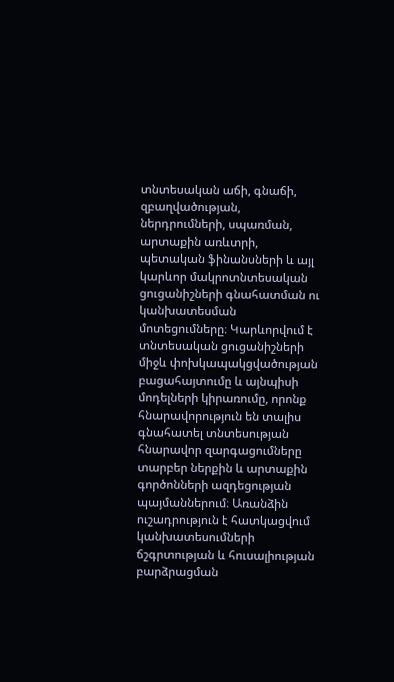տնտեսական աճի, գնաճի, զբաղվածության, ներդրումների, սպառման, արտաքին առևտրի, պետական ֆինանսների և այլ կարևոր մակրոտնտեսական ցուցանիշների գնահատման ու կանխատեսման մոտեցումները։ Կարևորվում է տնտեսական ցուցանիշների միջև փոխկապակցվածության բացահայտումը և այնպիսի մոդելների կիրառումը, որոնք հնարավորություն են տալիս գնահատել տնտեսության հնարավոր զարգացումները տարբեր ներքին և արտաքին գործոնների ազդեցության պայմաններում։ Առանձին ուշադրություն է հատկացվում կանխատեսումների ճշգրտության և հուսալիության բարձրացման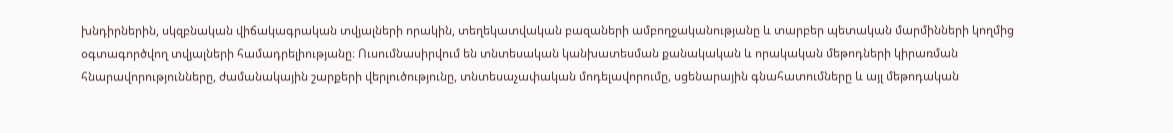խնդիրներին, սկզբնական վիճակագրական տվյալների որակին, տեղեկատվական բազաների ամբողջականությանը և տարբեր պետական մարմինների կողմից օգտագործվող տվյալների համադրելիությանը։ Ուսումնասիրվում են տնտեսական կանխատեսման քանակական և որակական մեթոդների կիրառման հնարավորությունները, ժամանակային շարքերի վերլուծությունը, տնտեսաչափական մոդելավորումը, սցենարային գնահատումները և այլ մեթոդական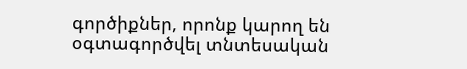գործիքներ, որոնք կարող են օգտագործվել տնտեսական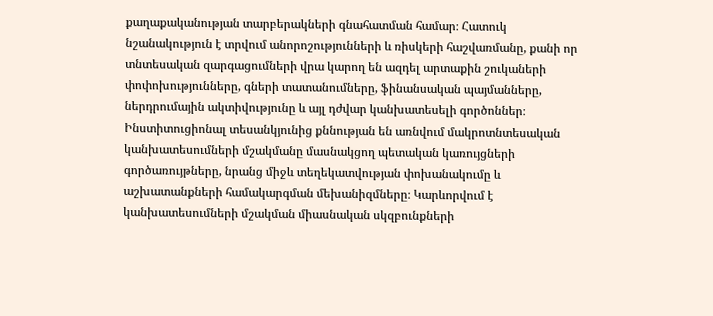քաղաքականության տարբերակների գնահատման համար։ Հատուկ նշանակություն է տրվում անորոշությունների և ռիսկերի հաշվառմանը, քանի որ տնտեսական զարգացումների վրա կարող են ազդել արտաքին շուկաների փոփոխությունները, գների տատանումները, ֆինանսական պայմանները, ներդրումային ակտիվությունը և այլ դժվար կանխատեսելի գործոններ։ Ինստիտուցիոնալ տեսանկյունից քննության են առնվում մակրոտնտեսական կանխատեսումների մշակմանը մասնակցող պետական կառույցների գործառույթները, նրանց միջև տեղեկատվության փոխանակումը և աշխատանքների համակարգման մեխանիզմները։ Կարևորվում է կանխատեսումների մշակման միասնական սկզբունքների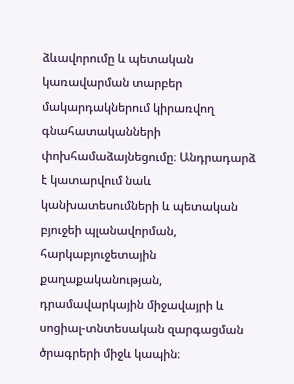ձևավորումը և պետական կառավարման տարբեր մակարդակներում կիրառվող գնահատականների փոխհամաձայնեցումը։ Անդրադարձ է կատարվում նաև կանխատեսումների և պետական բյուջեի պլանավորման, հարկաբյուջետային քաղաքականության, դրամավարկային միջավայրի և սոցիալ-տնտեսական զարգացման ծրագրերի միջև կապին։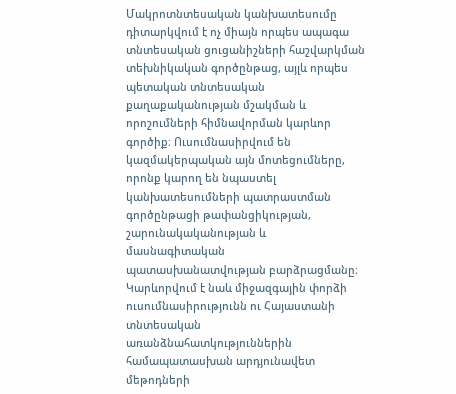Մակրոտնտեսական կանխատեսումը դիտարկվում է ոչ միայն որպես ապագա տնտեսական ցուցանիշների հաշվարկման տեխնիկական գործընթաց, այլև որպես պետական տնտեսական քաղաքականության մշակման և որոշումների հիմնավորման կարևոր գործիք։ Ուսումնասիրվում են կազմակերպական այն մոտեցումները, որոնք կարող են նպաստել կանխատեսումների պատրաստման գործընթացի թափանցիկության, շարունակականության և մասնագիտական պատասխանատվության բարձրացմանը։ Կարևորվում է նաև միջազգային փորձի ուսումնասիրությունն ու Հայաստանի տնտեսական առանձնահատկություններին համապատասխան արդյունավետ մեթոդների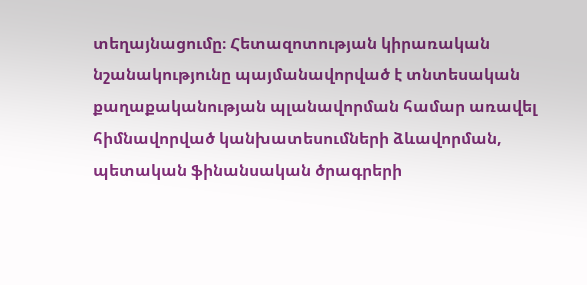տեղայնացումը։ Հետազոտության կիրառական նշանակությունը պայմանավորված է տնտեսական քաղաքականության պլանավորման համար առավել հիմնավորված կանխատեսումների ձևավորման, պետական ֆինանսական ծրագրերի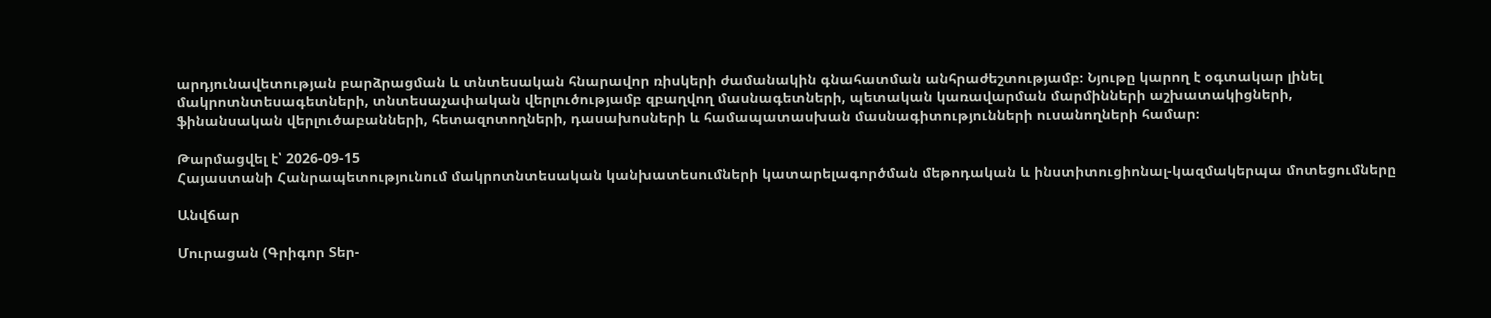արդյունավետության բարձրացման և տնտեսական հնարավոր ռիսկերի ժամանակին գնահատման անհրաժեշտությամբ։ Նյութը կարող է օգտակար լինել մակրոտնտեսագետների, տնտեսաչափական վերլուծությամբ զբաղվող մասնագետների, պետական կառավարման մարմինների աշխատակիցների, ֆինանսական վերլուծաբանների, հետազոտողների, դասախոսների և համապատասխան մասնագիտությունների ուսանողների համար։

Թարմացվել է՝ 2026-09-15
Հայաստանի Հանրապետությունում մակրոտնտեսական կանխատեսումների կատարելագործման մեթոդական և ինստիտուցիոնալ-կազմակերպա մոտեցումները

Անվճար

Մուրացան (Գրիգոր Տեր-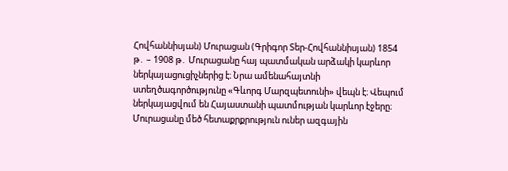Հովհաննիսյան) Մուրացան (Գրիգոր Տեր-Հովհաննիսյան) 1854 թ․ – 1908 թ․ Մուրացանը հայ պատմական արձակի կարևոր ներկայացուցիչներից է։ Նրա ամենահայտնի ստեղծագործությունը «Գևորգ Մարզպետունի» վեպն է։ Վեպում ներկայացվում են Հայաստանի պատմության կարևոր էջերը։ Մուրացանը մեծ հետաքրքրություն ուներ ազգային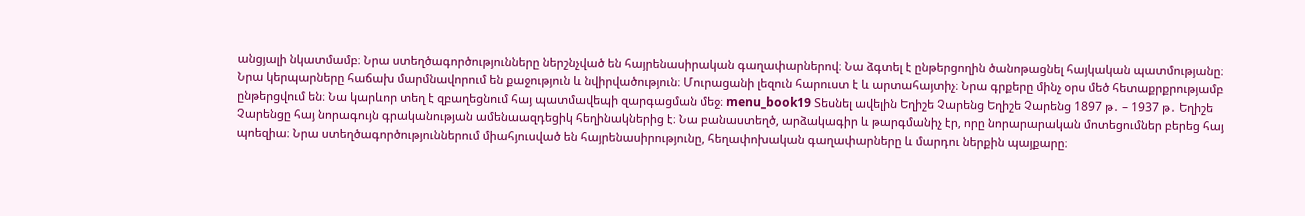անցյալի նկատմամբ։ Նրա ստեղծագործությունները ներշնչված են հայրենասիրական գաղափարներով։ Նա ձգտել է ընթերցողին ծանոթացնել հայկական պատմությանը։ Նրա կերպարները հաճախ մարմնավորում են քաջություն և նվիրվածություն։ Մուրացանի լեզուն հարուստ է և արտահայտիչ։ Նրա գրքերը մինչ օրս մեծ հետաքրքրությամբ ընթերցվում են։ Նա կարևոր տեղ է զբաղեցնում հայ պատմավեպի զարգացման մեջ։ menu_book19 Տեսնել ավելին Եղիշե Չարենց Եղիշե Չարենց 1897 թ․ – 1937 թ․ Եղիշե Չարենցը հայ նորագույն գրականության ամենաազդեցիկ հեղինակներից է։ Նա բանաստեղծ, արձակագիր և թարգմանիչ էր, որը նորարարական մոտեցումներ բերեց հայ պոեզիա։ Նրա ստեղծագործություններում միահյուսված են հայրենասիրությունը, հեղափոխական գաղափարները և մարդու ներքին պայքարը։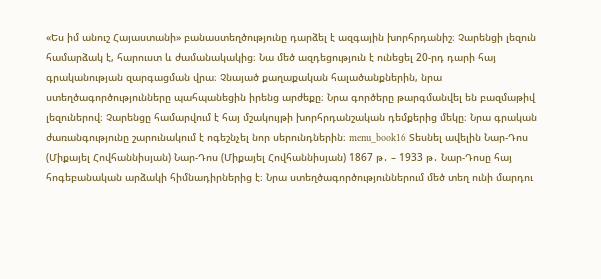«Ես իմ անուշ Հայաստանի» բանաստեղծությունը դարձել է ազգային խորհրդանիշ։ Չարենցի լեզուն համարձակ է, հարուստ և ժամանակակից։ Նա մեծ ազդեցություն է ունեցել 20-րդ դարի հայ գրականության զարգացման վրա։ Չնայած քաղաքական հալածանքներին, նրա ստեղծագործությունները պահպանեցին իրենց արժեքը։ Նրա գործերը թարգմանվել են բազմաթիվ լեզուներով։ Չարենցը համարվում է հայ մշակույթի խորհրդանշական դեմքերից մեկը։ Նրա գրական ժառանգությունը շարունակում է ոգեշնչել նոր սերունդներին։ menu_book16 Տեսնել ավելին Նար-Դոս (Միքայել Հովհաննիսյան) Նար-Դոս (Միքայել Հովհաննիսյան) 1867 թ․ – 1933 թ․ Նար-Դոսը հայ հոգեբանական արձակի հիմնադիրներից է։ Նրա ստեղծագործություններում մեծ տեղ ունի մարդու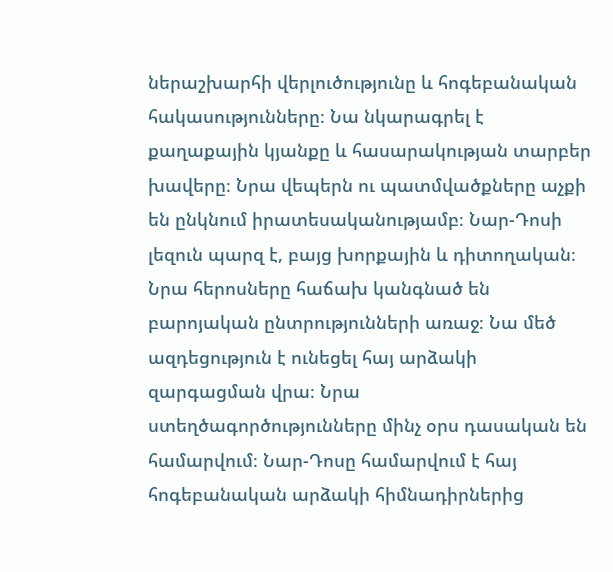ներաշխարհի վերլուծությունը և հոգեբանական հակասությունները։ Նա նկարագրել է քաղաքային կյանքը և հասարակության տարբեր խավերը։ Նրա վեպերն ու պատմվածքները աչքի են ընկնում իրատեսականությամբ։ Նար-Դոսի լեզուն պարզ է, բայց խորքային և դիտողական։ Նրա հերոսները հաճախ կանգնած են բարոյական ընտրությունների առաջ։ Նա մեծ ազդեցություն է ունեցել հայ արձակի զարգացման վրա։ Նրա ստեղծագործությունները մինչ օրս դասական են համարվում։ Նար-Դոսը համարվում է հայ հոգեբանական արձակի հիմնադիրներից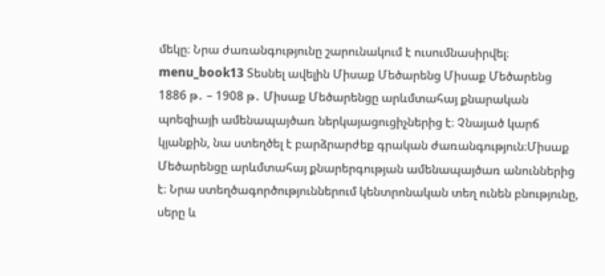մեկը։ Նրա ժառանգությունը շարունակում է ուսումնասիրվել։ menu_book13 Տեսնել ավելին Միսաք Մեծարենց Միսաք Մեծարենց 1886 թ․ – 1908 թ․ Միսաք Մեծարենցը արևմտահայ քնարական պոեզիայի ամենապայծառ ներկայացուցիչներից է։ Չնայած կարճ կյանքին, նա ստեղծել է բարձրարժեք գրական ժառանգություն։Միսաք Մեծարենցը արևմտահայ քնարերգության ամենապայծառ անուններից է։ Նրա ստեղծագործություններում կենտրոնական տեղ ունեն բնությունը, սերը և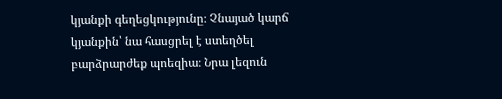կյանքի գեղեցկությունը։ Չնայած կարճ կյանքին՝ նա հասցրել է ստեղծել բարձրարժեք պոեզիա։ Նրա լեզուն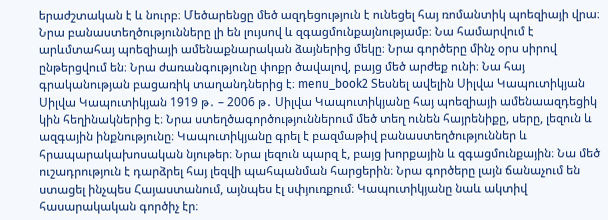երաժշտական է և նուրբ։ Մեծարենցը մեծ ազդեցություն է ունեցել հայ ռոմանտիկ պոեզիայի վրա։ Նրա բանաստեղծությունները լի են լույսով և զգացմունքայնությամբ։ Նա համարվում է արևմտահայ պոեզիայի ամենաքնարական ձայներից մեկը։ Նրա գործերը մինչ օրս սիրով ընթերցվում են։ Նրա ժառանգությունը փոքր ծավալով, բայց մեծ արժեք ունի։ Նա հայ գրականության բացառիկ տաղանդներից է։ menu_book2 Տեսնել ավելին Սիլվա Կապուտիկյան Սիլվա Կապուտիկյան 1919 թ․ – 2006 թ․ Սիլվա Կապուտիկյանը հայ պոեզիայի ամենաազդեցիկ կին հեղինակներից է։ Նրա ստեղծագործություններում մեծ տեղ ունեն հայրենիքը, սերը, լեզուն և ազգային ինքնությունը։ Կապուտիկյանը գրել է բազմաթիվ բանաստեղծություններ և հրապարակախոսական նյութեր։ Նրա լեզուն պարզ է, բայց խորքային և զգացմունքային։ Նա մեծ ուշադրություն է դարձրել հայ լեզվի պահպանման հարցերին։ Նրա գործերը լայն ճանաչում են ստացել ինչպես Հայաստանում, այնպես էլ սփյուռքում։ Կապուտիկյանը նաև ակտիվ հասարակական գործիչ էր։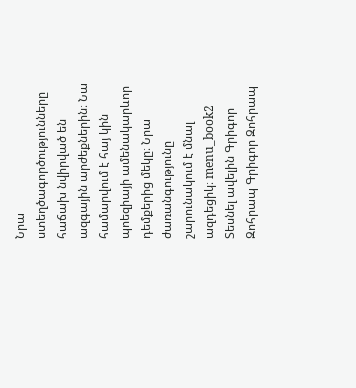Նրա ստեղծագործությունները հաճախ նվիրված են ազգային արժեքներին։ Նա համարվում է հայ կին պոեզիայի ամենակարևոր դեմքերից մեկը։ Նրա ժառանգությունը շարունակում է մնալ ազդեցիկ։ menu_book2 Տեսնել ավելին Գրիգոր Զոհրապ Գրիգոր Զոհրապ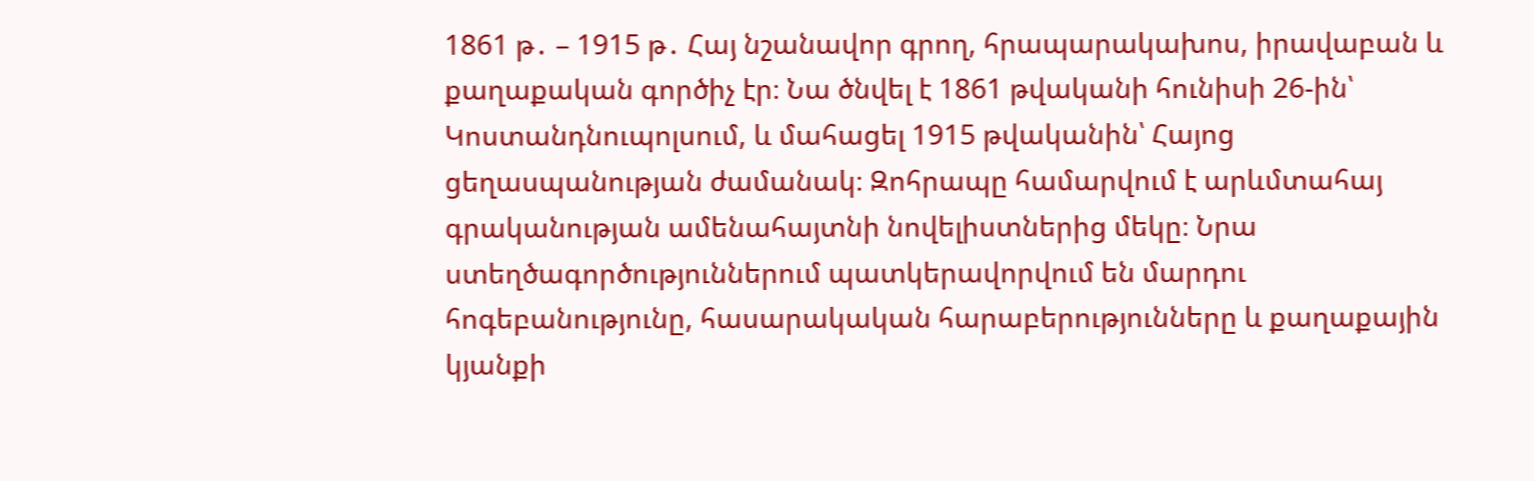1861 թ․ – 1915 թ․ Հայ նշանավոր գրող, հրապարակախոս, իրավաբան և քաղաքական գործիչ էր։ Նա ծնվել է 1861 թվականի հունիսի 26-ին՝ Կոստանդնուպոլսում, և մահացել 1915 թվականին՝ Հայոց ցեղասպանության ժամանակ։ Զոհրապը համարվում է արևմտահայ գրականության ամենահայտնի նովելիստներից մեկը։ Նրա ստեղծագործություններում պատկերավորվում են մարդու հոգեբանությունը, հասարակական հարաբերությունները և քաղաքային կյանքի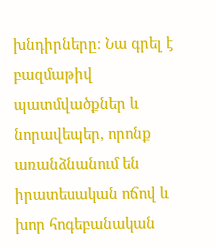խնդիրները։ Նա գրել է բազմաթիվ պատմվածքներ և նորավեպեր, որոնք առանձնանում են իրատեսական ոճով և խոր հոգեբանական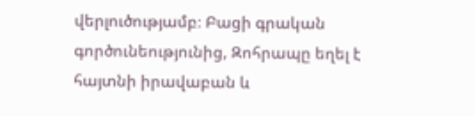վերլուծությամբ։ Բացի գրական գործունեությունից, Զոհրապը եղել է հայտնի իրավաբան և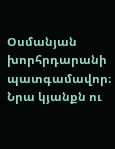Օսմանյան խորհրդարանի պատգամավոր։ Նրա կյանքն ու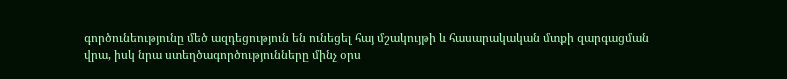գործունեությունը մեծ ազդեցություն են ունեցել հայ մշակույթի և հասարակական մտքի զարգացման վրա, իսկ նրա ստեղծագործությունները մինչ օրս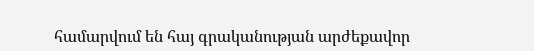համարվում են հայ գրականության արժեքավոր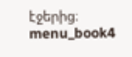էջերից։ menu_book4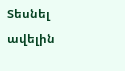Տեսնել ավելին